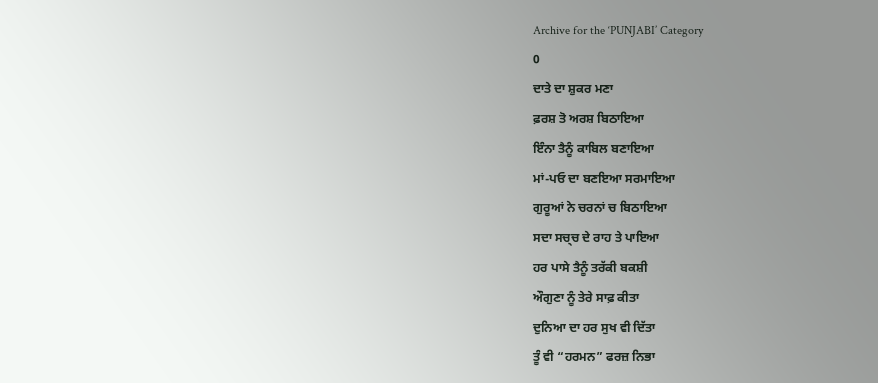Archive for the ‘PUNJABI’ Category
0
ਦਾਤੇ ਦਾ ਸ਼ੁਕਰ ਮਣਾ
ਫ਼ਰਸ਼ ਤੋ ਅਰਸ਼ ਬਿਠਾਇਆ
ਇੰਨਾ ਤੈਨੂੰ ਕਾਬਿਲ ਬਣਾਇਆ
ਮਾਂ-ਪਓ ਦਾ ਬਣਇਆ ਸਰਮਾਇਆ
ਗੁਰੂਆਂ ਨੇ ਚਰਨਾਂ ਚ ਬਿਠਾਇਆ
ਸਦਾ ਸਚ੍ਚ ਦੇ ਰਾਹ ਤੇ ਪਾਇਆ
ਹਰ ਪਾਸੇ ਤੈਨੂੰ ਤਰੱਕੀ ਬਕਸ਼ੀ
ਔਗੁਣਾ ਨੂੰ ਤੇਰੇ ਸਾਫ਼ ਕੀਤਾ
ਦੁਨਿਆ ਦਾ ਹਰ ਸੁਖ ਵੀ ਦਿੱਤਾ
ਤੂੰ ਵੀ “ਹਰਮਨ” ਫਰਜ਼ ਨਿਭਾ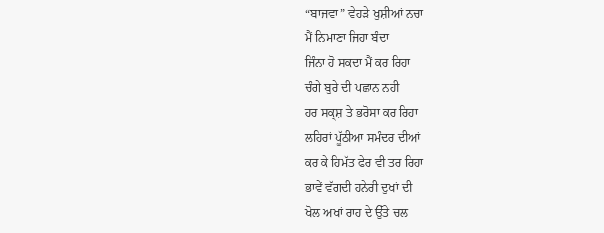“ਬਾਜਵਾ” ਵੇਹੜੇ ਖੁਸ਼ੀਆਂ ਨਚਾ
ਮੈਂ ਨਿਮਾਣਾ ਜਿਹਾ ਬੰਦਾ
ਜਿੰਨਾ ਹੋ ਸਕਦਾ ਮੈਂ ਕਰ ਰਿਹਾ
ਚੰਗੇ ਬੁਰੇ ਦੀ ਪਛਾਨ ਨਹੀ
ਹਰ ਸਕ੍ਸ਼ ਤੇ ਭਰੋਸਾ ਕਰ ਰਿਹਾ
ਲਹਿਰਾਂ ਪੂੱਠੀਆ ਸਮੰਦਰ ਦੀਆਂ
ਕਰ ਕੇ ਹਿਮੱਤ ਫੇਰ ਵੀ ਤਰ ਰਿਹਾ
ਭਾਵੇਂ ਵੱਗਦੀ ਹਨੇਰੀ ਦੁਖਾਂ ਦੀ
ਖੋਲ ਅਖਾਂ ਰਾਹ ਦੇ ਉੱਤੇ ਚਲ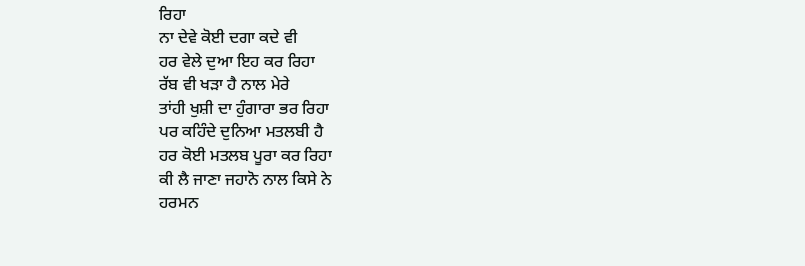ਰਿਹਾ
ਨਾ ਦੇਵੇ ਕੋਈ ਦਗਾ ਕਦੇ ਵੀ
ਹਰ ਵੇਲੇ ਦੁਆ ਇਹ ਕਰ ਰਿਹਾ
ਰੱਬ ਵੀ ਖੜਾ ਹੈ ਨਾਲ ਮੇਰੇ
ਤਾਂਹੀ ਖੁਸ਼ੀ ਦਾ ਹੁੰਗਾਰਾ ਭਰ ਰਿਹਾ
ਪਰ ਕਹਿੰਦੇ ਦੁਨਿਆ ਮਤਲਬੀ ਹੈ
ਹਰ ਕੋਈ ਮਤਲਬ ਪੂਰਾ ਕਰ ਰਿਹਾ
ਕੀ ਲੈ ਜਾਣਾ ਜਹਾਨੋ ਨਾਲ ਕਿਸੇ ਨੇ
ਹਰਮਨ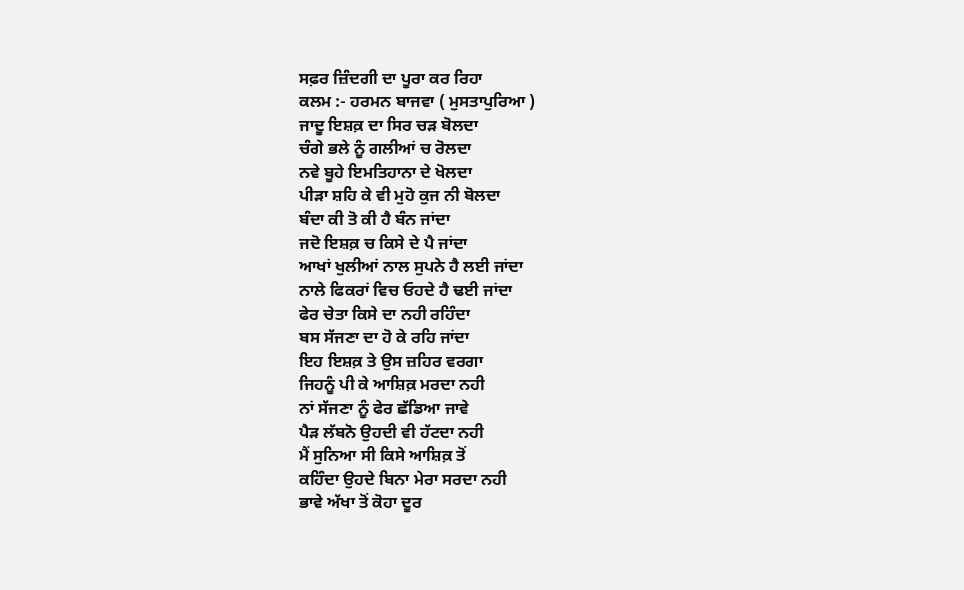ਸਫ਼ਰ ਜ਼ਿੰਦਗੀ ਦਾ ਪੂਰਾ ਕਰ ਰਿਹਾ
ਕਲਮ :- ਹਰਮਨ ਬਾਜਵਾ ( ਮੁਸਤਾਪੁਰਿਆ )
ਜਾਦੂ ਇਸ਼ਕ਼ ਦਾ ਸਿਰ ਚੜ ਬੋਲਦਾ
ਚੰਗੇ ਭਲੇ ਨੂੰ ਗਲੀਆਂ ਚ ਰੋਲਦਾ
ਨਵੇ ਬੂਹੇ ਇਮਤਿਹਾਨਾ ਦੇ ਖੋਲਦਾ
ਪੀੜਾ ਸ਼ਹਿ ਕੇ ਵੀ ਮੁਹੋ ਕੁਜ ਨੀ ਬੋਲਦਾ
ਬੰਦਾ ਕੀ ਤੋ ਕੀ ਹੈ ਬੰਨ ਜਾਂਦਾ
ਜਦੋ ਇਸ਼ਕ਼ ਚ ਕਿਸੇ ਦੇ ਪੈ ਜਾਂਦਾ
ਆਖਾਂ ਖੁਲੀਆਂ ਨਾਲ ਸੁਪਨੇ ਹੈ ਲਈ ਜਾਂਦਾ
ਨਾਲੇ ਫਿਕਰਾਂ ਵਿਚ ਓਹਦੇ ਹੈ ਢਈ ਜਾਂਦਾ
ਫੇਰ ਚੇਤਾ ਕਿਸੇ ਦਾ ਨਹੀ ਰਹਿੰਦਾ
ਬਸ ਸੱਜਣਾ ਦਾ ਹੋ ਕੇ ਰਹਿ ਜਾਂਦਾ
ਇਹ ਇਸ਼ਕ਼ ਤੇ ਉਸ ਜ਼ਹਿਰ ਵਰਗਾ
ਜਿਹਨੂੰ ਪੀ ਕੇ ਆਸ਼ਿਕ਼ ਮਰਦਾ ਨਹੀ
ਨਾਂ ਸੱਜਣਾ ਨੂੰ ਫੇਰ ਛੱਡਿਆ ਜਾਵੇ
ਪੈੜ ਲੱਬਨੋ ਉਹਦੀ ਵੀ ਹੱਟਦਾ ਨਹੀ
ਮੈਂ ਸੁਨਿਆ ਸੀ ਕਿਸੇ ਆਸ਼ਿਕ਼ ਤੋਂ
ਕਹਿੰਦਾ ਉਹਦੇ ਬਿਨਾ ਮੇਰਾ ਸਰਦਾ ਨਹੀ
ਭਾਵੇ ਅੱਖਾ ਤੋਂ ਕੋਹਾ ਦੂਰ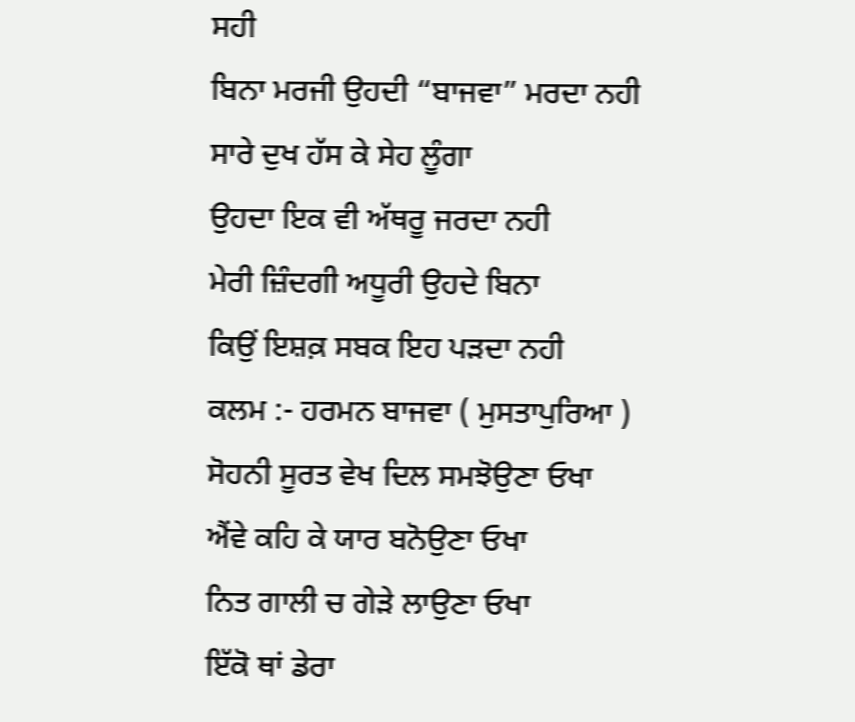ਸਹੀ
ਬਿਨਾ ਮਰਜੀ ਉਹਦੀ “ਬਾਜਵਾ” ਮਰਦਾ ਨਹੀ
ਸਾਰੇ ਦੁਖ ਹੱਸ ਕੇ ਸੇਹ ਲੂੰਗਾ
ਉਹਦਾ ਇਕ ਵੀ ਅੱਥਰੂ ਜਰਦਾ ਨਹੀ
ਮੇਰੀ ਜ਼ਿੰਦਗੀ ਅਧੂਰੀ ਉਹਦੇ ਬਿਨਾ
ਕਿਉਂ ਇਸ਼ਕ਼ ਸਬਕ ਇਹ ਪੜਦਾ ਨਹੀ
ਕਲਮ :- ਹਰਮਨ ਬਾਜਵਾ ( ਮੁਸਤਾਪੁਰਿਆ )
ਸੋਹਨੀ ਸੂਰਤ ਵੇਖ ਦਿਲ ਸਮਝੋਉਣਾ ਓਖਾ
ਐਂਵੇ ਕਹਿ ਕੇ ਯਾਰ ਬਨੋਉਣਾ ਓਖਾ
ਨਿਤ ਗਾਲੀ ਚ ਗੇੜੇ ਲਾਉਣਾ ਓਖਾ
ਇੱਕੋ ਥਾਂ ਡੇਰਾ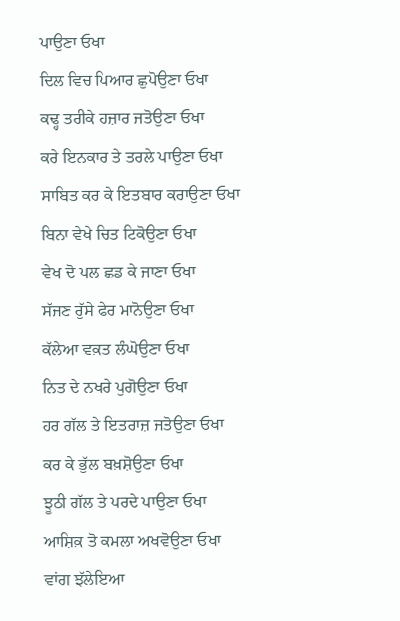ਪਾਉਣਾ ਓਖਾ
ਦਿਲ ਵਿਚ ਪਿਆਰ ਛੁਪੋਉਣਾ ਓਖਾ
ਕਢ੍ਹ ਤਰੀਕੇ ਹਜ਼ਾਰ ਜਤੋਉਣਾ ਓਖਾ
ਕਰੇ ਇਨਕਾਰ ਤੇ ਤਰਲੇ ਪਾਉਣਾ ਓਖਾ
ਸਾਬਿਤ ਕਰ ਕੇ ਇਤਬਾਰ ਕਰਾਉਣਾ ਓਖਾ
ਬਿਨਾ ਵੇਖੇ ਚਿਤ ਟਿਕੋਉਣਾ ਓਖਾ
ਵੇਖ ਦੋ ਪਲ ਛਡ ਕੇ ਜਾਣਾ ਓਖਾ
ਸੱਜਣ ਰੁੱਸੇ ਫੇਰ ਮਾਨੋਉਣਾ ਓਖਾ
ਕੱਲੇਆ ਵਕ਼ਤ ਲੰਘੋਉਣਾ ਓਖਾ
ਨਿਤ ਦੇ ਨਖਰੇ ਪੁਗੋਉਣਾ ਓਖਾ
ਹਰ ਗੱਲ ਤੇ ਇਤਰਾਜ਼ ਜਤੋਉਣਾ ਓਖਾ
ਕਰ ਕੇ ਭੁੱਲ ਬਖ਼ਸ਼ੋਉਣਾ ਓਖਾ
ਝੂਠੀ ਗੱਲ ਤੇ ਪਰਦੇ ਪਾਉਣਾ ਓਖਾ
ਆਸ਼ਿਕ਼ ਤੋ ਕਮਲਾ ਅਖਵੋਉਣਾ ਓਖਾ
ਵਾਂਗ ਝੱਲੇਇਆ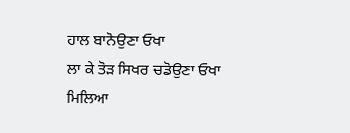ਹਾਲ ਬਾਨੋਉਣਾ ਓਖਾ
ਲਾ ਕੇ ਤੋੜ ਸਿਖਰ ਚਡੋਉਣਾ ਓਖਾ
ਮਿਲਿਆ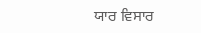ਯਾਰ ਵਿਸਾਰ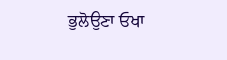ਭੁਲੋਉਣਾ ਓਖਾ